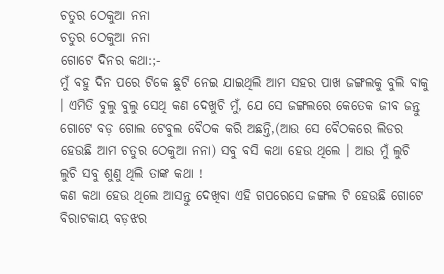ଚତୁର ଠେକୁଆ ନନା
ଚତୁର ଠେକୁଆ ନନା
ଗୋଟେ ଦିନର କଥା:;-
ମୁଁ ବହୁ ଦିନ ପରେ ଟିକେ ଛୁଟି ନେଇ ଯାଇଥିଲି ଆମ ସହର ପାଖ ଜଙ୍ଗଲକୁ ବୁଲି ବାକୁ । ଏମିତି ବୁଲୁ ବୁଲୁ ସେଥି କଣ ଦେଖୁଚି ମୁଁ, ଯେ ସେ ଜଙ୍ଗଲରେ କେତେକ ଜୀବ ଜନ୍ତୁ ଗୋଟେ ବଡ଼ ଗୋଲ ଟେବୁଲ ବୈଠକ କରି ଅଛନ୍ତି,(ଆଉ ସେ ବୈଠକରେ ଲିଡର ହେଉଛି ଆମ ଚତୁର ଠେକୁଆ ନନା) ସବୁ ବସି କଥା ହେଉ ଥିଲେ । ଆଉ ମୁଁ ଲୁଚି ଲୁଚି ସବୁ ଶୁଣୁ ଥିଲି ତାଙ୍କ କଥା !
କଣ କଥା ହେଉ ଥିଲେ ଆସନ୍ତୁ ଦେଖିବା ଏହି ଗପରେସେ ଜଙ୍ଗଲ ଟି ହେଉଛି ଗୋଟେ
ବିରାଟକାୟ ବଡ଼ଝର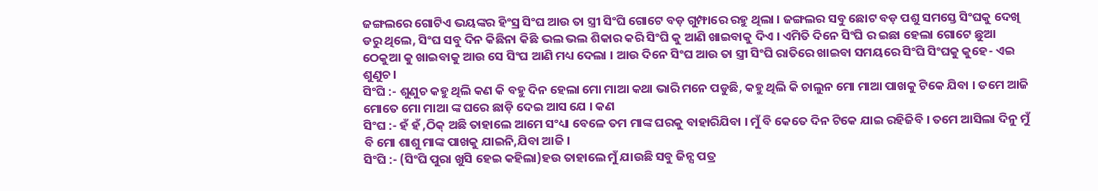ଜଙ୍ଗଲରେ ଗୋଟିଏ ଭୟଙ୍କର ହିଂସ୍ର ସିଂଘ ଆଉ ତା ସ୍ତ୍ରୀ ସିଂଘି ଗୋଟେ ବଡ଼ ଗୁମ୍ଫାରେ ରହୁ ଥିଲା । ଜଙ୍ଗଲର ସବୁ ଛୋଟ ବଡ଼ ପଶୁ ସମସ୍ତେ ସିଂଘକୁ ଦେଖି ଡରୁ ଥିଲେ, ସିଂଘ ସବୁ ଦିନ କିଛିନା କିଛି ଭଲ ଭଲ ଶିକାର କରି ସିଂଘି କୁ ଆଣି ଖାଇବାକୁ ଦିଏ । ଏମିତି ଦିନେ ସିଂଘି ର ଇଛା ହେଲା ଗୋଟେ ଛୁଆ ଠେକୁଆ କୁ ଖାଇବାକୁ ଆଉ ସେ ସିଂଘ ଆଣି ମଧ୍ୟ ଦେଲା । ଆଉ ଦିନେ ସିଂଘ ଆଉ ତା ସ୍ତ୍ରୀ ସିଂଘି ରାତିରେ ଖାଇବା ସମୟରେ ସିଂଘି ସିଂଘକୁ କୁହେ- ଏଇ ଶୁଣୁଚ।
ସିଂଘି :- ଶୁଣୁଚ କହୁ ଥିଲି କଣ କି ବହୁ ଦିନ ହେଲା ମୋ ମାଆ କଥା ଭାରି ମନେ ପଡୁଛି, କହୁ ଥିଲି କି ଚାଲୁନ ମୋ ମାଆ ପାଖକୁ ଟିକେ ଯିବା । ତମେ ଆଜି ମୋତେ ମୋ ମାଆ ଙ୍କ ଘରେ ଛାଡ଼ି ଦେଇ ଆସ ଯେ । କଣ
ସିଂଘ :- ହଁ ହଁ ,ଠିକ୍ ଅଛି ତାହାଲେ ଆମେ ସଂଧ୍ୟା ବେଳେ ତମ ମାଙ୍କ ଘରକୁ ବାହାରିଯିବା । ମୁଁ ବି କେତେ ଦିନ ଟିକେ ଯାଇ ରହିଜିବି । ତମେ ଆସିଲା ଦିନୁ ମୁଁ ବି ମୋ ଶାଶୁ ମାଙ୍କ ପାଖକୁ ଯାଇନି,ଯିବା ଆଜି ।
ସିଂଘି :- (ସିଂଘି ପୁରା ଖୁସି ହେଇ କହିଲା)ହଉ ତାହାଲେ ମୁଁ ଯାଉଛି ସବୁ ଜିନ୍ସ ପତ୍ର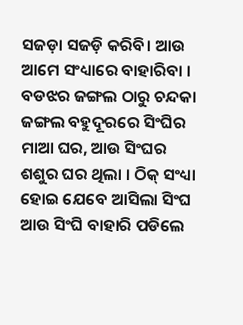ସଜଡ଼ା ସଜଡ଼ି କରିବି। ଆଉ ଆମେ ସଂଧ୍ୟାରେ ବାହାରିବା ।
ବଡଝର ଜଙ୍ଗଲ ଠାରୁ ଚନ୍ଦକା ଜଙ୍ଗଲ ବହୁଦୂରରେ ସିଂଘିର ମାଆ ଘର, ଆଉ ସିଂଘର ଶଶୁର ଘର ଥିଲା । ଠିକ୍ ସଂଧ୍ୟା ହୋଇ ଯେବେ ଆସିଲା ସିଂଘ ଆଉ ସିଂଘି ବାହାରି ପଡିଲେ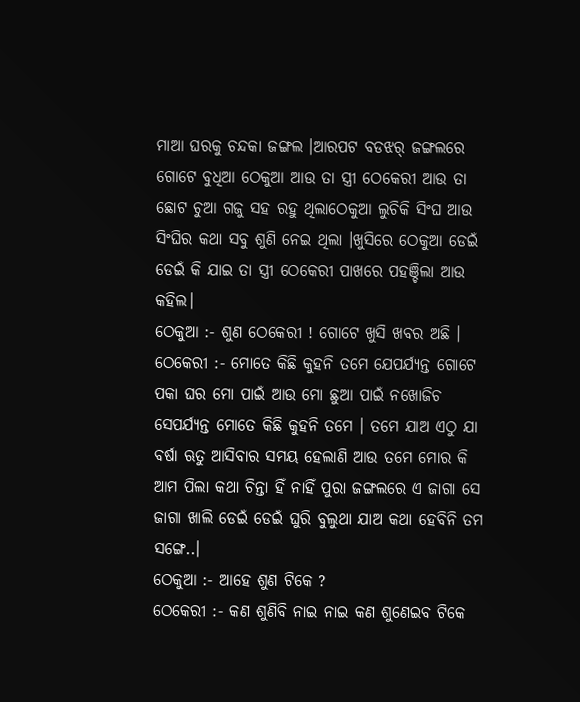ମାଆ ଘରକୁ ଚନ୍ଦକା ଜଙ୍ଗଲ ।ଆରପଟ ବଡଝର୍ ଜଙ୍ଗଲରେ ଗୋଟେ ବୁଧିଆ ଠେକୁଆ ଆଉ ତା ସ୍ତ୍ରୀ ଠେକେରୀ ଆଉ ତା ଛୋଟ ଚୁଆ ଗଜୁ ସହ ରହୁ ଥିଲାଠେକୁଆ ଲୁଚିକି ସିଂଘ ଆଉ ସିଂଘିର କଥା ସବୁ ଶୁଣି ନେଇ ଥିଲା ।ଖୁସିରେ ଠେକୁଆ ଡେଇଁ ଡେଇଁ କି ଯାଇ ତା ସ୍ତ୍ରୀ ଠେକେରୀ ପାଖରେ ପହଞ୍ଚିଲା ଆଉ କହିଲ।
ଠେକୁଆ :- ଶୁଣ ଠେକେରୀ ! ଗୋଟେ ଖୁସି ଖବର ଅଛି ।
ଠେକେରୀ :- ମୋତେ କିଛି କୁହନି ତମେ ଯେପର୍ଯ୍ୟନ୍ତ ଗୋଟେ ପକା ଘର ମୋ ପାଇଁ ଆଉ ମୋ ଛୁଆ ପାଇଁ ନଖୋଜିଚ ସେପର୍ଯ୍ୟନ୍ତ ମୋତେ କିଛି କୁହନି ତମେ । ତମେ ଯାଅ ଏଠୁ ଯା
ବର୍ଷା ଋତୁ ଆସିବାର ସମୟ ହେଲାଣି ଆଉ ତମେ ମୋର କି ଆମ ପିଲା କଥା ଚିନ୍ତା ହିଁ ନାହିଁ ପୁରା ଜଙ୍ଗଲରେ ଏ ଜାଗା ସେ ଜାଗା ଖାଲି ଡେଇଁ ଡେଇଁ ଘୁରି ବୁଲୁଥା ଯାଅ କଥା ହେବିନି ତମ ସଙ୍ଗେ..।
ଠେକୁଆ :- ଆହେ ଶୁଣ ଟିକେ ?
ଠେକେରୀ :- କଣ ଶୁଣିବି ନାଇ ନାଇ କଣ ଶୁଣେଇବ ଟିକେ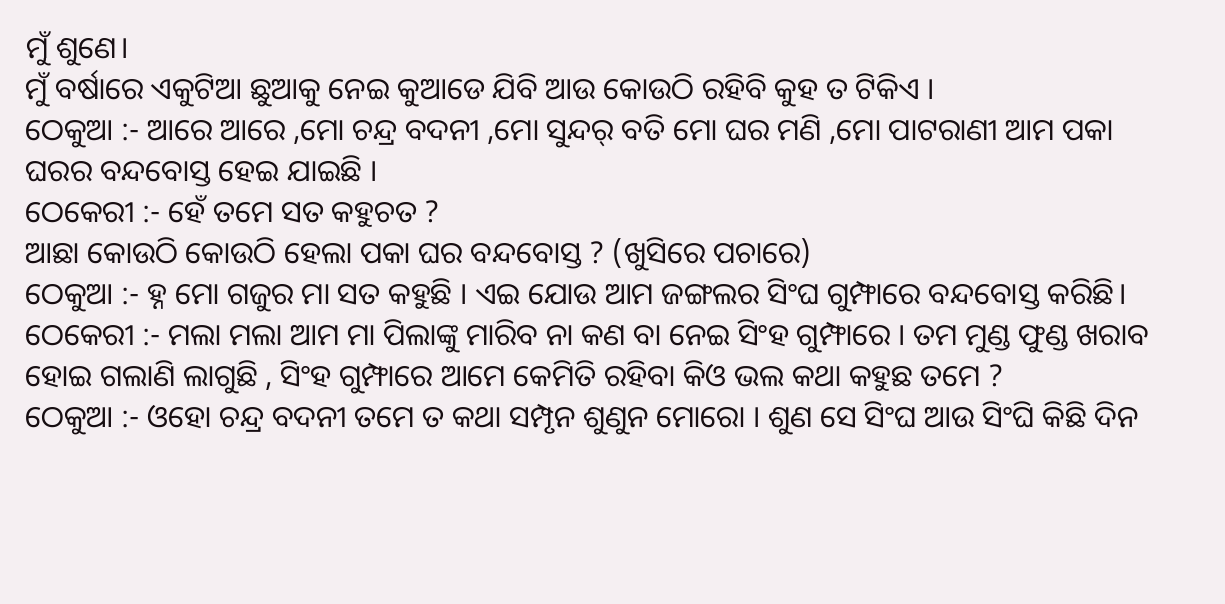ମୁଁ ଶୁଣେ।
ମୁଁ ବର୍ଷାରେ ଏକୁଟିଆ ଛୁଆକୁ ନେଇ କୁଆଡେ ଯିବି ଆଉ କୋଉଠି ରହିବି କୁହ ତ ଟିକିଏ ।
ଠେକୁଆ :- ଆରେ ଆରେ ,ମୋ ଚନ୍ଦ୍ର ବଦନୀ ,ମୋ ସୁନ୍ଦର୍ ବତି ମୋ ଘର ମଣି ,ମୋ ପାଟରାଣୀ ଆମ ପକା ଘରର ବନ୍ଦବୋସ୍ତ ହେଇ ଯାଇଛି ।
ଠେକେରୀ :- ହେଁ ତମେ ସତ କହୁଚତ ?
ଆଛା କୋଉଠି କୋଉଠି ହେଲା ପକା ଘର ବନ୍ଦବୋସ୍ତ ? (ଖୁସିରେ ପଚାରେ)
ଠେକୁଆ :- ହ୍ନ ମୋ ଗଜୁର ମା ସତ କହୁଛି । ଏଇ ଯୋଉ ଆମ ଜଙ୍ଗଲର ସିଂଘ ଗୁମ୍ଫାରେ ବନ୍ଦବୋସ୍ତ କରିଛି।
ଠେକେରୀ :- ମଲା ମଲା ଆମ ମା ପିଲାଙ୍କୁ ମାରିବ ନା କଣ ବା ନେଇ ସିଂହ ଗୁମ୍ଫାରେ । ତମ ମୁଣ୍ଡ ଫୁଣ୍ଡ ଖରାବ ହୋଇ ଗଲାଣି ଲାଗୁଛି , ସିଂହ ଗୁମ୍ଫାରେ ଆମେ କେମିତି ରହିବା କିଓ ଭଲ କଥା କହୁଛ ତମେ ?
ଠେକୁଆ :- ଓହୋ ଚନ୍ଦ୍ର ବଦନୀ ତମେ ତ କଥା ସମ୍ପୃନ ଶୁଣୁନ ମୋରୋ । ଶୁଣ ସେ ସିଂଘ ଆଉ ସିଂଘି କିଛି ଦିନ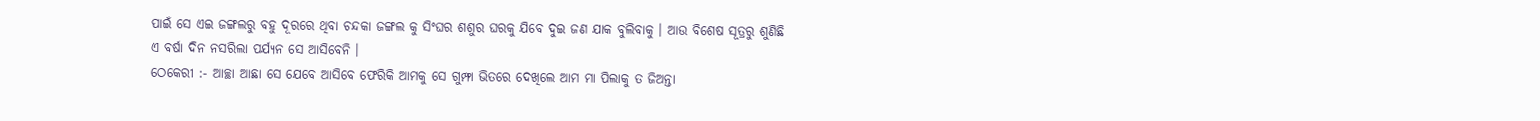ପାଇଁ ସେ ଏଇ ଜଙ୍ଗଲରୁ ବହୁ ଦୂରରେ ଥିବା ଚନ୍ଦକା ଜଙ୍ଗଲ କୁ ସିଂଘର ଶଶୁର ଘରକୁ ଯିବେ ଦୁଇ ଜଣ ଯାକ ବୁଲିବାକୁ । ଆଉ ବିଶେଷ ସୂତ୍ରରୁ ଶୁଣିଛି ଏ ବର୍ଷା ଦିନ ନସରିଲା ପର୍ଯ୍ୟନ ସେ ଆସିବେନି ।
ଠେକେରୀ :- ଆଚ୍ଛା ଆଛା ସେ ଯେବେ ଆସିବେ ଫେରିକି ଆମକୁ ସେ ଗୁମ୍ଫା ଭିତରେ ଦେଖିଲେ ଆମ ମା ପିଲାକୁ ତ ଜିଅନ୍ତା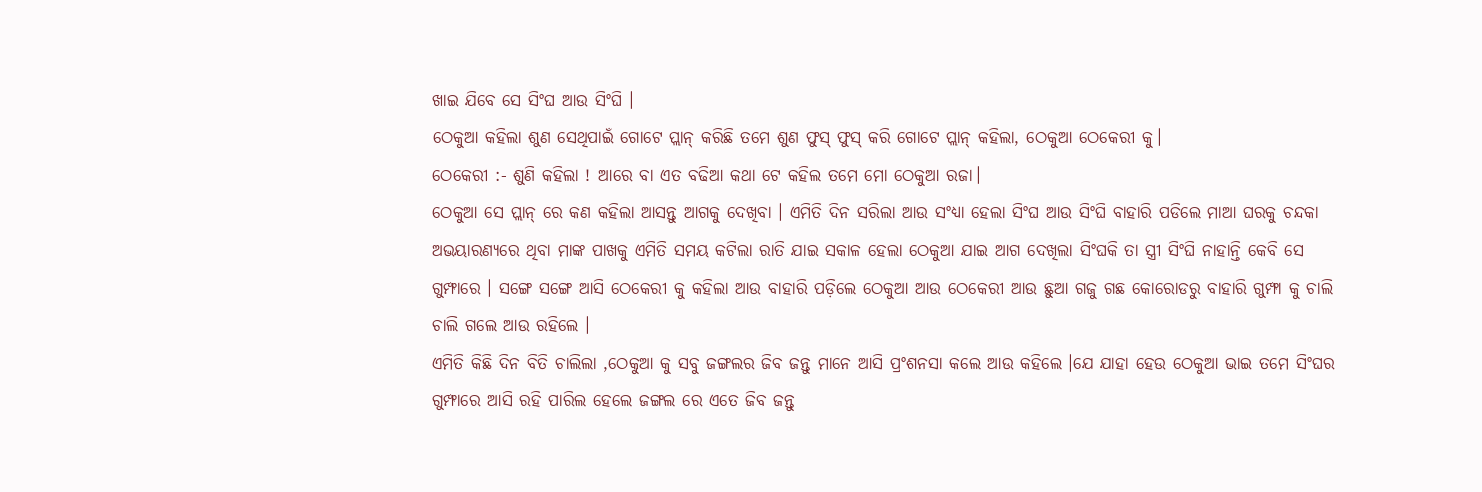ଖାଇ ଯିବେ ସେ ସିଂଘ ଆଉ ସିଂଘି ।
ଠେକୁଆ କହିଲା ଶୁଣ ସେଥିପାଇଁ ଗୋଟେ ପ୍ଲାନ୍ କରିଛି ତମେ ଶୁଣ ଫୁସ୍ ଫୁସ୍ କରି ଗୋଟେ ପ୍ଲାନ୍ କହିଲା, ଠେକୁଆ ଠେକେରୀ କୁ।
ଠେକେରୀ :- ଶୁଣି କହିଲା ! ଆରେ ବା ଏତ ବଢିଆ କଥା ଟେ କହିଲ ତମେ ମୋ ଠେକୁଆ ରଜା।
ଠେକୁଆ ସେ ପ୍ଲାନ୍ ରେ କଣ କହିଲା ଆସନ୍ତୁ ଆଗକୁ ଦେଖିବା । ଏମିତି ଦିନ ସରିଲା ଆଉ ସଂଧ୍ୟା ହେଲା ସିଂଘ ଆଉ ସିଂଘି ବାହାରି ପଡିଲେ ମାଆ ଘରକୁ ଚନ୍ଦକା ଅଭୟାରଣ୍ୟରେ ଥିବା ମାଙ୍କ ପାଖକୁ ଏମିତି ସମୟ କଟିଲା ରାତି ଯାଇ ସକାଳ ହେଲା ଠେକୁଆ ଯାଇ ଆଗ ଦେଖିଲା ସିଂଘକି ତା ସ୍ତ୍ରୀ ସିଂଘି ନାହାନ୍ତି କେବି ସେ ଗୁମ୍ଫାରେ । ସଙ୍ଗେ ସଙ୍ଗେ ଆସି ଠେକେରୀ କୁ କହିଲା ଆଉ ବାହାରି ପଡ଼ିଲେ ଠେକୁଆ ଆଉ ଠେକେରୀ ଆଉ ଛୁଆ ଗଜୁ ଗଛ କୋରୋଡରୁ ବାହାରି ଗୁମ୍ଫା କୁ ଚାଲି ଚାଲି ଗଲେ ଆଉ ରହିଲେ ।
ଏମିତି କିଛି ଦିନ ବିତି ଚାଲିଲା ,ଠେକୁଆ କୁ ସବୁ ଜଙ୍ଗଲର ଜିବ ଜନ୍ତୁ ମାନେ ଆସି ପ୍ରଂଶନସା କଲେ ଆଉ କହିଲେ ।ଯେ ଯାହା ହେଉ ଠେକୁଆ ଭାଇ ତମେ ସିଂଘର ଗୁମ୍ଫାରେ ଆସି ରହି ପାରିଲ ହେଲେ ଜଙ୍ଗଲ ରେ ଏତେ ଜିବ ଜନ୍ତୁ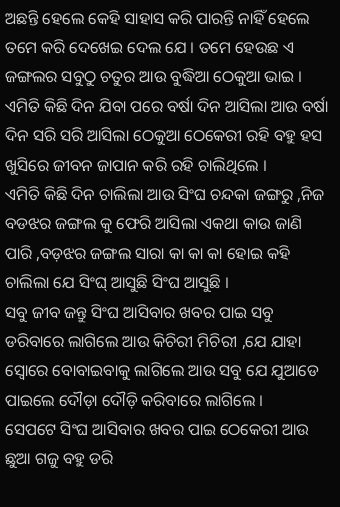ଅଛନ୍ତି ହେଲେ କେହି ସାହାସ କରି ପାରନ୍ତି ନାହିଁ ହେଲେ ତମେ କରି ଦେଖେଇ ଦେଲ ଯେ । ତମେ ହେଉଛ ଏ ଜଙ୍ଗଲର ସବୁଠୁ ଚତୁର ଆଉ ବୁଦ୍ଧିଆ ଠେକୁଆ ଭାଇ ।
ଏମିତି କିଛି ଦିନ ଯିବା ପରେ ବର୍ଷା ଦିନ ଆସିଲା ଆଉ ବର୍ଷା ଦିନ ସରି ସରି ଆସିଲା ଠେକୁଆ ଠେକେରୀ ରହି ବହୁ ହସ ଖୁସିରେ ଜୀବନ ଜାପାନ କରି ରହି ଚାଲିଥିଲେ ।
ଏମିତି କିଛି ଦିନ ଚାଲିଲା ଆଉ ସିଂଘ ଚନ୍ଦକା ଜଙ୍ଗରୁ ,ନିଜ ବଡଝର ଜଙ୍ଗଲ କୁ ଫେରି ଆସିଲା ଏକଥା କାଉ ଜାଣି ପାରି ,ବଡ଼ଝର ଜଙ୍ଗଲ ସାରା କା କା କା ହୋଇ କହି ଚାଲିଲା ଯେ ସିଂଘ୍ ଆସୁଛି ସିଂଘ ଆସୁଛି ।
ସବୁ ଜୀବ ଜନ୍ତୁ ସିଂଘ ଆସିବାର ଖବର ପାଇ ସବୁ ଡରିବାରେ ଲାଗିଲେ ଆଉ କିଚିରୀ ମିଚିରୀ ,ଯେ ଯାହା ସ୍ୱୋରେ ବୋବାଇବାକୁ ଲାଗିଲେ ଆଉ ସବୁ ଯେ ଯୁଆଡେ ପାଇଲେ ଦୌଡ଼ା ଦୌଡ଼ି କରିବାରେ ଲାଗିଲେ ।
ସେପଟେ ସିଂଘ ଆସିବାର ଖବର ପାଇ ଠେକେରୀ ଆଉ ଛୁଆ ଗଜୁ ବହୁ ଡରି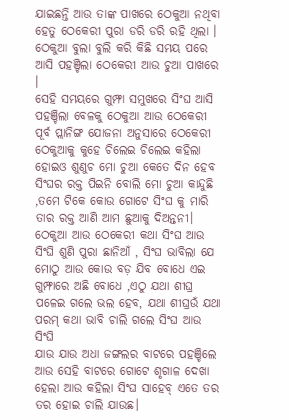ଯାଇଛନ୍ତି ଆଉ ତାଙ୍କ ପାଖରେ ଠେକୁଆ ନଥିବା ହେତୁ ଠେକେରୀ ପୁରା ଡରି ଡରି ରହି ଥିଲା ।
ଠେକୁଆ ବୁଲା ବୁଲି କରି କିଛି ସମୟ ପରେ ଆସି ପହଞ୍ଚିଲା ଠେକେରୀ ଆଉ ଚୁଆ ପାଖରେ ।
ସେହି ସମୟରେ ଗୁମ୍ଫା ସମୁଖରେ ସିଂଘ ଆସି ପହଞ୍ଚିଲା ବେଳକୁ ଠେକୁଆ ଆଉ ଠେକେରୀ ପୂର୍ବ ପ୍ଲାନିଙ୍ଗ ଯୋଜନା ଅନୁସାରେ ଠେକେରୀ ଠେକୁଆକୁ କୁହେ ଚିଲେଇ ଚିଲେଇ କହିଲା ହୋଇଓ ଶୁଣୁଚ ମୋ ଚୁଆ କେତେ ଦିନ ହେବ ସିଂଘର ରକ୍ତ ପିଇନି ବୋଲି ମୋ ଚୁଆ କାନ୍ଦୁଛି ,ତମେ ଟିକେ କୋଉ ଗୋଟେ ସିଂଘ କୁ ମାରି ତାର ରକ୍ତ ଆଣି ଆମ ଛୁଆକୁ ଦିଅନ୍ତନୀ।
ଠେକୁଆ ଆଉ ଠେକେରୀ କଥା ସିଂଘ ଆଉ ସିଂଘି ଶୁଣି ପୁରା ଛାନିଆଁ , ସିଂଘ ଭାବିଲା ଯେ ମୋଠୁ ଆଉ କୋଉ ବଡ଼ ଯିବ ବୋଧେ ଏଇ ଗୁମ୍ଫାରେ ଅଛି ବୋଧେ ,ଏଠୁ ଯଥା ଶୀଘ୍ର ପଳେଇ ଗଲେ ଭଲ ହେବ, ଯଥା ଶୀଘ୍ରଉଁ ଯଥା ପରମ୍ କଥା ଭାବି ଚାଲି ଗଲେ ସିଂଘ ଆଉ ସିଂଘି
ଯାଉ ଯାଉ ଅଧା ଜଙ୍ଗଲର ବାଟରେ ପହଞ୍ଚିଲେ ଆଉ ସେହି ବାଟରେ ଗୋଟେ ଶୃଗାଳ ଦେଖା ହେଲା ଆଉ କହିଲା ସିଂଘ ସାହେବ୍ ଏତେ ତର ତର ହୋଇ ଚାଲି ଯାଉଛ।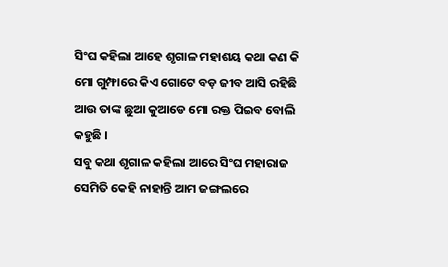ସିଂଘ କହିଲା ଆହେ ଶୃଗାଳ ମହାଶୟ କଥା କଣ କି ମୋ ଗୁମ୍ଫାରେ କିଏ ଗୋଟେ ବଡ଼ ଜୀବ ଆସି ରହିଛି ଆଉ ତାଙ୍କ ଛୁଆ କୁଆଡେ ମୋ ରକ୍ତ ପିଇବ ବୋଲି କହୁଛି ।
ସବୁ କଥା ଶୃଗାଳ କହିଲା ଆରେ ସିଂଘ ମହାରାଜ ସେମିତି କେହି ନାହାନ୍ତି ଆମ ଜଙ୍ଗଲରେ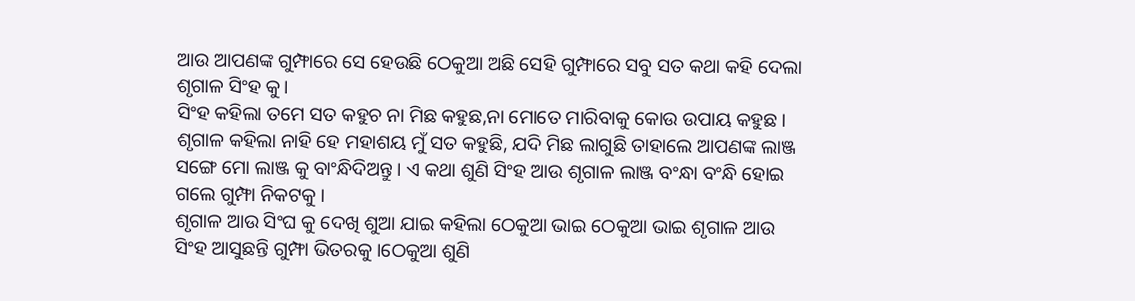ଆଉ ଆପଣଙ୍କ ଗୁମ୍ଫାରେ ସେ ହେଉଛି ଠେକୁଆ ଅଛି ସେହି ଗୁମ୍ଫାରେ ସବୁ ସତ କଥା କହି ଦେଲା ଶୃଗାଳ ସିଂହ କୁ।
ସିଂହ କହିଲା ତମେ ସତ କହୁଚ ନା ମିଛ କହୁଛ,ନା ମୋତେ ମାରିବାକୁ କୋଉ ଉପାୟ କହୁଛ ।
ଶୃଗାଳ କହିଲା ନାହି ହେ ମହାଶୟ ମୁଁ ସତ କହୁଛି, ଯଦି ମିଛ ଲାଗୁଛି ତାହାଲେ ଆପଣଙ୍କ ଲାଞ୍ଜ ସଙ୍ଗେ ମୋ ଲାଞ୍ଜ କୁ ବାଂନ୍ଧିଦିଅନ୍ତୁ । ଏ କଥା ଶୁଣି ସିଂହ ଆଉ ଶୃଗାଳ ଲାଞ୍ଜ ବଂନ୍ଧା ବଂନ୍ଧି ହୋଇ ଗଲେ ଗୁମ୍ଫା ନିକଟକୁ ।
ଶୃଗାଳ ଆଉ ସିଂଘ କୁ ଦେଖି ଶୁଆ ଯାଇ କହିଲା ଠେକୁଆ ଭାଇ ଠେକୁଆ ଭାଇ ଶୃଗାଳ ଆଉ ସିଂହ ଆସୁଛନ୍ତି ଗୁମ୍ଫା ଭିତରକୁ ।ଠେକୁଆ ଶୁଣି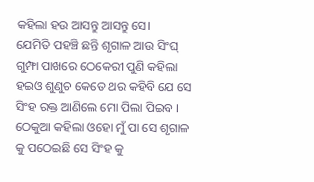କହିଲା ହଉ ଆସନ୍ତୁ ଆସନ୍ତୁ ସେ।
ଯେମିତି ପହଞ୍ଚି ଛନ୍ତି ଶୃଗାଳ ଆଉ ସିଂଘ୍ ଗୁମ୍ଫା ପାଖରେ ଠେକେରୀ ପୁଣି କହିଲା ହଇଓ ଶୁଣୁଚ କେତେ ଥର କହିବି ଯେ ସେ ସିଂହ ରକ୍ତ ଆଣିଲେ ମୋ ପିଲା ପିଇବ ।
ଠେକୁଆ କହିଲା ଓହୋ ମୁଁ ପା ସେ ଶୃଗାଳ କୁ ପଠେଇଛି ସେ ସିଂହ କୁ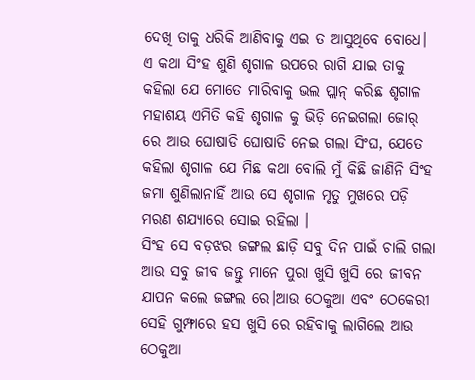ଦେଖି ତାକୁ ଧରିକି ଆଣିବାକୁ ଏଇ ତ ଆସୁଥିବେ ବୋଧେ।
ଏ କଥା ସିଂହ ଶୁଣି ଶୃଗାଳ ଉପରେ ରାଗି ଯାଇ ତାକୁ କହିଲା ଯେ ମୋତେ ମାରିବାକୁ ଭଲ ପ୍ଲାନ୍ କରିଛ ଶୃଗାଳ ମହାଶୟ ଏମିତି କହି ଶୃଗାଳ କୁ ଭିଡ଼ି ନେଇଗଲା ଜୋର୍ ରେ ଆଉ ଘୋଷାଡି ଘୋଷାଡି ନେଇ ଗଲା ସିଂଘ, ଯେତେ କହିଲା ଶୃଗାଳ ଯେ ମିଛ କଥା ବୋଲି ମୁଁ କିଛି ଜାଣିନି ସିଂହ ଜମା ଶୁଣିଲାନାହିଁ ଆଉ ସେ ଶୃଗାଳ ମୃତୁ ମୁଖରେ ପଡ଼ି ମରଣ ଶଯ୍ୟାରେ ସୋଇ ରହିଲା ।
ସିଂହ ସେ ବଡ଼ଝର ଜଙ୍ଗଲ ଛାଡ଼ି ସବୁ ଦିନ ପାଇଁ ଚାଲି ଗଲା ଆଉ ସବୁ ଜୀବ ଜନ୍ତୁ ମାନେ ପୁରା ଖୁସି ଖୁସି ରେ ଜୀବନ ଯାପନ କଲେ ଜଙ୍ଗଲ ରେ।ଆଉ ଠେକୁଆ ଏବଂ ଠେକେରୀ ସେହି ଗୁମ୍ଫାରେ ହସ ଖୁସି ରେ ରହିବାକୁ ଲାଗିଲେ ଆଉ ଠେକୁଆ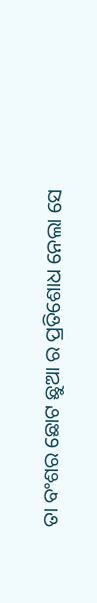ତା ବଂଶର ଛୋଟ ଛୁଆ ର ପ୍ରତିଶୋଧ ନେଲା ସେ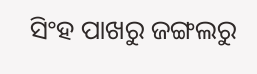ସିଂହ ପାଖରୁ ଜଙ୍ଗଲରୁ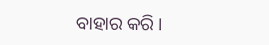ବାହାର କରି ।